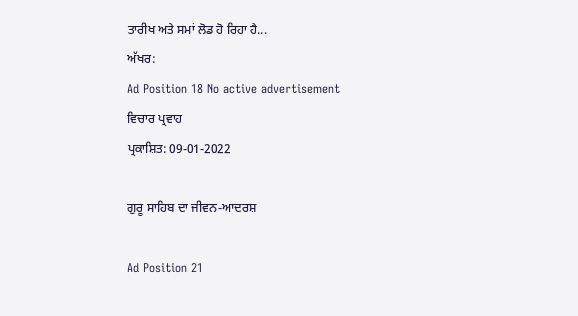ਤਾਰੀਖ ਅਤੇ ਸਮਾਂ ਲੋਡ ਹੋ ਰਿਹਾ ਹੈ...
ਅੱਖਰ:
Ad Position 18 No active advertisement
ਵਿਚਾਰ ਪ੍ਰਵਾਹ
ਪ੍ਰਕਾਸ਼ਿਤ: 09-01-2022

ਗੁਰੂ ਸਾਹਿਬ ਦਾ ਜੀਵਨ-ਆਦਰਸ਼

Ad Position 21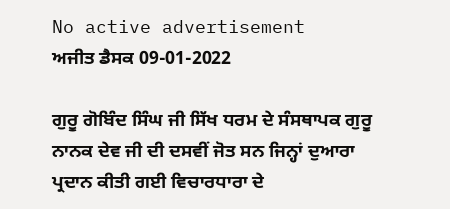No active advertisement
ਅਜੀਤ ਡੈਸਕ 09-01-2022

ਗੁਰੂ ਗੋਬਿੰਦ ਸਿੰਘ ਜੀ ਸਿੱਖ ਧਰਮ ਦੇ ਸੰਸਥਾਪਕ ਗੁਰੂ ਨਾਨਕ ਦੇਵ ਜੀ ਦੀ ਦਸਵੀਂ ਜੋਤ ਸਨ ਜਿਨ੍ਹਾਂ ਦੁਆਰਾ ਪ੍ਰਦਾਨ ਕੀਤੀ ਗਈ ਵਿਚਾਰਧਾਰਾ ਦੇ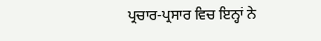ਪ੍ਰਚਾਰ-ਪ੍ਰਸਾਰ ਵਿਚ ਇਨ੍ਹਾਂ ਨੇ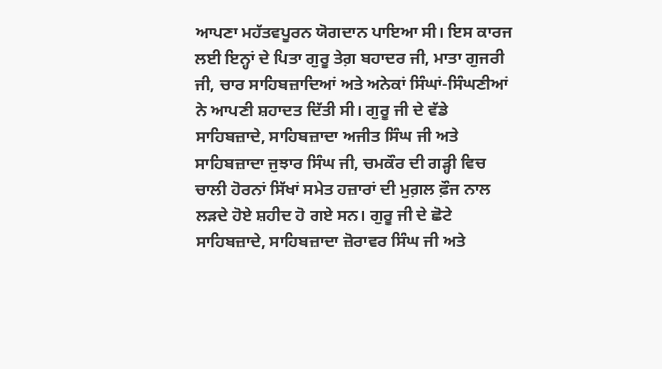ਆਪਣਾ ਮਹੱਤਵਪੂਰਨ ਯੋਗਦਾਨ ਪਾਇਆ ਸੀ। ਇਸ ਕਾਰਜ ਲਈ ਇਨ੍ਹਾਂ ਦੇ ਪਿਤਾ ਗੁਰੂ ਤੇਗ਼ ਬਹਾਦਰ ਜੀ, ਮਾਤਾ ਗੁਜਰੀ ਜੀ, ਚਾਰ ਸਾਹਿਬਜ਼ਾਦਿਆਂ ਅਤੇ ਅਨੇਕਾਂ ਸਿੰਘਾਂ-ਸਿੰਘਣੀਆਂ ਨੇ ਆਪਣੀ ਸ਼ਹਾਦਤ ਦਿੱਤੀ ਸੀ। ਗੁਰੂ ਜੀ ਦੇ ਵੱਡੇ ਸਾਹਿਬਜ਼ਾਦੇ, ਸਾਹਿਬਜ਼ਾਦਾ ਅਜੀਤ ਸਿੰਘ ਜੀ ਅਤੇ ਸਾਹਿਬਜ਼ਾਦਾ ਜੁਝਾਰ ਸਿੰਘ ਜੀ, ਚਮਕੌਰ ਦੀ ਗੜ੍ਹੀ ਵਿਚ ਚਾਲੀ ਹੋਰਨਾਂ ਸਿੱਖਾਂ ਸਮੇਤ ਹਜ਼ਾਰਾਂ ਦੀ ਮੁਗ਼ਲ ਫ਼ੌਜ ਨਾਲ ਲੜਦੇ ਹੋਏ ਸ਼ਹੀਦ ਹੋ ਗਏ ਸਨ। ਗੁਰੂ ਜੀ ਦੇ ਛੋਟੇ ਸਾਹਿਬਜ਼ਾਦੇ, ਸਾਹਿਬਜ਼ਾਦਾ ਜ਼ੋਰਾਵਰ ਸਿੰਘ ਜੀ ਅਤੇ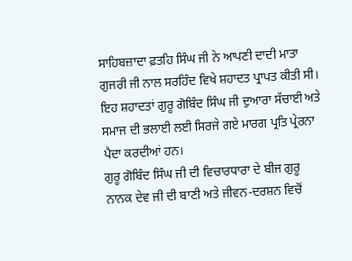ਸਾਹਿਬਜ਼ਾਦਾ ਫ਼ਤਹਿ ਸਿੰਘ ਜੀ ਨੇ ਆਪਣੀ ਦਾਦੀ ਮਾਤਾ ਗੁਜਰੀ ਜੀ ਨਾਲ ਸਰਹਿੰਦ ਵਿਖੇ ਸ਼ਹਾਦਤ ਪ੍ਰਾਪਤ ਕੀਤੀ ਸੀ। ਇਹ ਸ਼ਹਾਦਤਾਂ ਗੁਰੂ ਗੋਬਿੰਦ ਸਿੰਘ ਜੀ ਦੁਆਰਾ ਸੱਚਾਈ ਅਤੇ ਸਮਾਜ ਦੀ ਭਲਾਈ ਲਈ ਸਿਰਜੇ ਗਏ ਮਾਰਗ ਪ੍ਰਤਿ ਪ੍ਰੇਰਨਾ ਪੈਦਾ ਕਰਦੀਆਂ ਹਨ।
ਗੁਰੂ ਗੋਬਿੰਦ ਸਿੰਘ ਜੀ ਦੀ ਵਿਚਾਰਧਾਰਾ ਦੇ ਬੀਜ ਗੁਰੂ ਨਾਨਕ ਦੇਵ ਜੀ ਦੀ ਬਾਣੀ ਅਤੇ ਜੀਵਨ-ਦਰਸ਼ਨ ਵਿਚੋਂ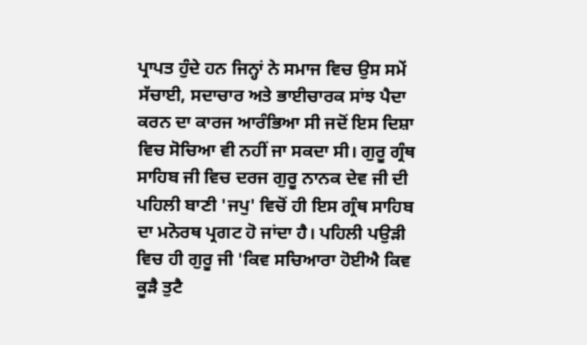ਪ੍ਰਾਪਤ ਹੁੰਦੇ ਹਨ ਜਿਨ੍ਹਾਂ ਨੇ ਸਮਾਜ ਵਿਚ ਉਸ ਸਮੇਂ ਸੱਚਾਈ, ਸਦਾਚਾਰ ਅਤੇ ਭਾਈਚਾਰਕ ਸਾਂਝ ਪੈਦਾ ਕਰਨ ਦਾ ਕਾਰਜ ਆਰੰਭਿਆ ਸੀ ਜਦੋਂ ਇਸ ਦਿਸ਼ਾ ਵਿਚ ਸੋਚਿਆ ਵੀ ਨਹੀਂ ਜਾ ਸਕਦਾ ਸੀ। ਗੁਰੂ ਗ੍ਰੰਥ ਸਾਹਿਬ ਜੀ ਵਿਚ ਦਰਜ ਗੁਰੂ ਨਾਨਕ ਦੇਵ ਜੀ ਦੀ ਪਹਿਲੀ ਬਾਣੀ 'ਜਪੁ' ਵਿਚੋਂ ਹੀ ਇਸ ਗ੍ਰੰਥ ਸਾਹਿਬ ਦਾ ਮਨੋਰਥ ਪ੍ਰਗਟ ਹੋ ਜਾਂਦਾ ਹੈ। ਪਹਿਲੀ ਪਉੜੀ ਵਿਚ ਹੀ ਗੁਰੂ ਜੀ 'ਕਿਵ ਸਚਿਆਰਾ ਹੋਈਐ ਕਿਵ ਕੂੜੈ ਤੁਟੈ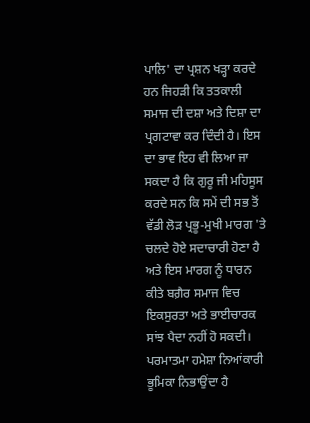ਪਾਲਿ' ਦਾ ਪ੍ਰਸ਼ਨ ਖੜ੍ਹਾ ਕਰਦੇ ਹਨ ਜਿਹੜੀ ਕਿ ਤਤਕਾਲੀ ਸਮਾਜ ਦੀ ਦਸ਼ਾ ਅਤੇ ਦਿਸ਼ਾ ਦਾ ਪ੍ਰਗਟਾਵਾ ਕਰ ਦਿੰਦੀ ਹੈ। ਇਸ ਦਾ ਭਾਵ ਇਹ ਵੀ ਲਿਆ ਜਾ ਸਕਦਾ ਹੈ ਕਿ ਗੁਰੂ ਜੀ ਮਹਿਸੂਸ ਕਰਦੇ ਸਨ ਕਿ ਸਮੇਂ ਦੀ ਸਭ ਤੋਂ ਵੱਡੀ ਲੋੜ ਪ੍ਰਭੂ-ਮੁਖੀ ਮਾਰਗ 'ਤੇ ਚਲਦੇ ਹੋਏ ਸਦਾਚਾਰੀ ਹੋਣਾ ਹੈ ਅਤੇ ਇਸ ਮਾਰਗ ਨੂੰ ਧਾਰਨ ਕੀਤੇ ਬਗ਼ੈਰ ਸਮਾਜ ਵਿਚ ਇਕਸੁਰਤਾ ਅਤੇ ਭਾਈਚਾਰਕ ਸਾਂਝ ਪੈਦਾ ਨਹੀਂ ਹੋ ਸਕਦੀ।
ਪਰਮਾਤਮਾ ਹਮੇਸ਼ਾ ਨਿਆਂਕਾਰੀ ਭੂਮਿਕਾ ਨਿਭਾਉਂਦਾ ਹੈ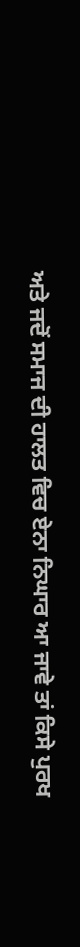ਅਤੇ ਜਦੋਂ ਸਮਾਜ ਦੀ ਹਾਲਤ ਵਿਚ ਏਨਾ ਨਿਘਾਰ ਆ ਜਾਵੇ ਤਾਂ ਕਿਸੇ ਪੁਰਖ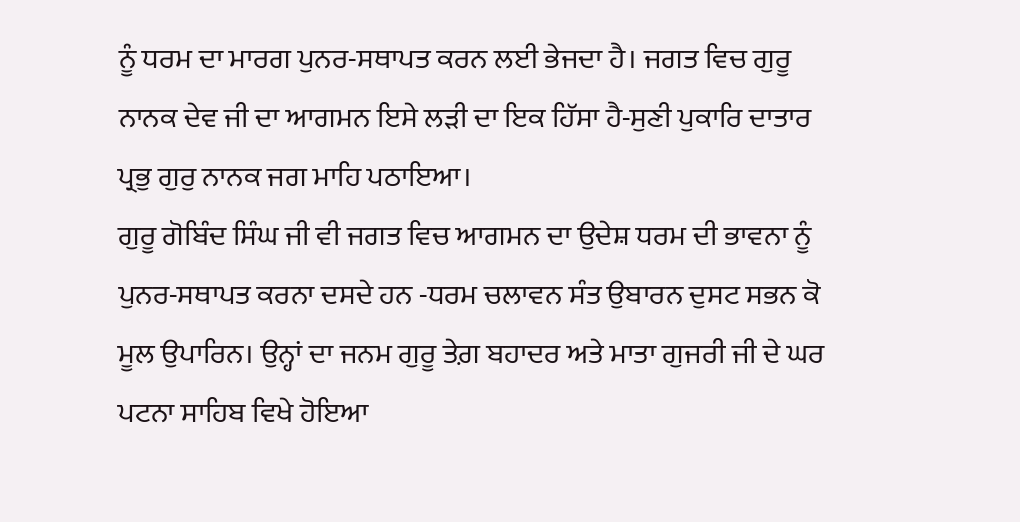ਨੂੰ ਧਰਮ ਦਾ ਮਾਰਗ ਪੁਨਰ-ਸਥਾਪਤ ਕਰਨ ਲਈ ਭੇਜਦਾ ਹੈ। ਜਗਤ ਵਿਚ ਗੁਰੂ ਨਾਨਕ ਦੇਵ ਜੀ ਦਾ ਆਗਮਨ ਇਸੇ ਲੜੀ ਦਾ ਇਕ ਹਿੱਸਾ ਹੈ-ਸੁਣੀ ਪੁਕਾਰਿ ਦਾਤਾਰ ਪ੍ਰਭੁ ਗੁਰੁ ਨਾਨਕ ਜਗ ਮਾਹਿ ਪਠਾਇਆ।
ਗੁਰੂ ਗੋਬਿੰਦ ਸਿੰਘ ਜੀ ਵੀ ਜਗਤ ਵਿਚ ਆਗਮਨ ਦਾ ਉਦੇਸ਼ ਧਰਮ ਦੀ ਭਾਵਨਾ ਨੂੰ ਪੁਨਰ-ਸਥਾਪਤ ਕਰਨਾ ਦਸਦੇ ਹਨ -ਧਰਮ ਚਲਾਵਨ ਸੰਤ ਉਬਾਰਨ ਦੁਸਟ ਸਭਨ ਕੋ ਮੂਲ ਉਪਾਰਿਨ। ਉਨ੍ਹਾਂ ਦਾ ਜਨਮ ਗੁਰੂ ਤੇਗ਼ ਬਹਾਦਰ ਅਤੇ ਮਾਤਾ ਗੁਜਰੀ ਜੀ ਦੇ ਘਰ ਪਟਨਾ ਸਾਹਿਬ ਵਿਖੇ ਹੋਇਆ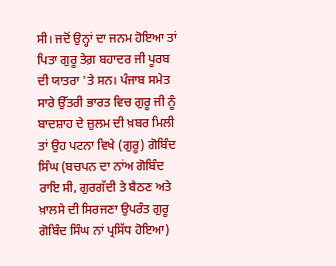ਸੀ। ਜਦੋਂ ਉਨ੍ਹਾਂ ਦਾ ਜਨਮ ਹੋਇਆ ਤਾਂ ਪਿਤਾ ਗੁਰੂ ਤੇਗ਼ ਬਹਾਦਰ ਜੀ ਪੂਰਬ ਦੀ ਯਾਤਰਾ 'ਤੇ ਸਨ। ਪੰਜਾਬ ਸਮੇਤ ਸਾਰੇ ਉੱਤਰੀ ਭਾਰਤ ਵਿਚ ਗੁਰੂ ਜੀ ਨੂੰ ਬਾਦਸ਼ਾਹ ਦੇ ਜ਼ੁਲਮ ਦੀ ਖ਼ਬਰ ਮਿਲੀ ਤਾਂ ਉਹ ਪਟਨਾ ਵਿਖੇ (ਗੁਰੂ) ਗੋਬਿੰਦ ਸਿੰਘ (ਬਚਪਨ ਦਾ ਨਾਂਅ ਗੋਬਿੰਦ ਰਾਇ ਸੀ, ਗੁਰਗੱਦੀ ਤੇ ਬੈਠਣ ਅਤੇ ਖ਼ਾਲਸੇ ਦੀ ਸਿਰਜਣਾ ਉਪਰੰਤ ਗੁਰੂ ਗੋਬਿੰਦ ਸਿੰਘ ਨਾਂ ਪ੍ਰਸਿੱਧ ਹੋਇਆ)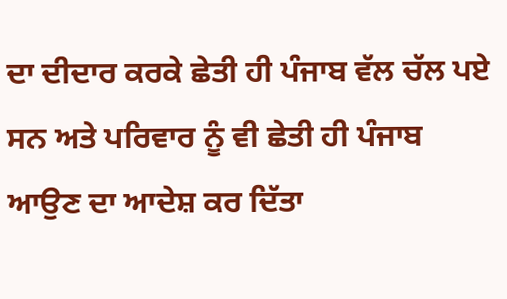ਦਾ ਦੀਦਾਰ ਕਰਕੇ ਛੇਤੀ ਹੀ ਪੰਜਾਬ ਵੱਲ ਚੱਲ ਪਏ ਸਨ ਅਤੇ ਪਰਿਵਾਰ ਨੂੰ ਵੀ ਛੇਤੀ ਹੀ ਪੰਜਾਬ ਆਉਣ ਦਾ ਆਦੇਸ਼ ਕਰ ਦਿੱਤਾ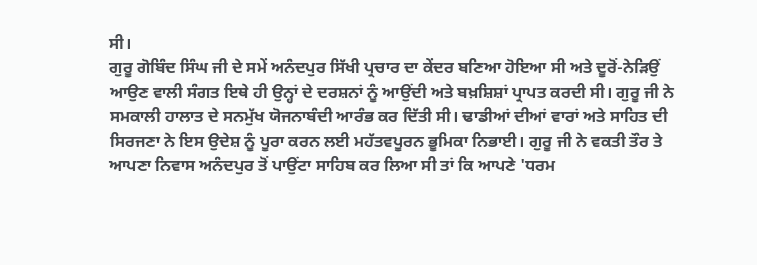ਸੀ।
ਗੁਰੂ ਗੋਬਿੰਦ ਸਿੰਘ ਜੀ ਦੇ ਸਮੇਂ ਅਨੰਦਪੁਰ ਸਿੱਖੀ ਪ੍ਰਚਾਰ ਦਾ ਕੇਂਦਰ ਬਣਿਆ ਹੋਇਆ ਸੀ ਅਤੇ ਦੂਰੋਂ-ਨੇੜਿਉਂ ਆਉਣ ਵਾਲੀ ਸੰਗਤ ਇਥੇ ਹੀ ਉਨ੍ਹਾਂ ਦੇ ਦਰਸ਼ਨਾਂ ਨੂੰ ਆਉਂਦੀ ਅਤੇ ਬਖ਼ਸ਼ਿਸ਼ਾਂ ਪ੍ਰਾਪਤ ਕਰਦੀ ਸੀ। ਗੁਰੂ ਜੀ ਨੇ ਸਮਕਾਲੀ ਹਾਲਾਤ ਦੇ ਸਨਮੁੱਖ ਯੋਜਨਾਬੰਦੀ ਆਰੰਭ ਕਰ ਦਿੱਤੀ ਸੀ। ਢਾਡੀਆਂ ਦੀਆਂ ਵਾਰਾਂ ਅਤੇ ਸਾਹਿਤ ਦੀ ਸਿਰਜਣਾ ਨੇ ਇਸ ਉਦੇਸ਼ ਨੂੰ ਪੂਰਾ ਕਰਨ ਲਈ ਮਹੱਤਵਪੂਰਨ ਭੂਮਿਕਾ ਨਿਭਾਈ। ਗੁਰੂ ਜੀ ਨੇ ਵਕਤੀ ਤੌਰ ਤੇ ਆਪਣਾ ਨਿਵਾਸ ਅਨੰਦਪੁਰ ਤੋਂ ਪਾਉਂਟਾ ਸਾਹਿਬ ਕਰ ਲਿਆ ਸੀ ਤਾਂ ਕਿ ਆਪਣੇ 'ਧਰਮ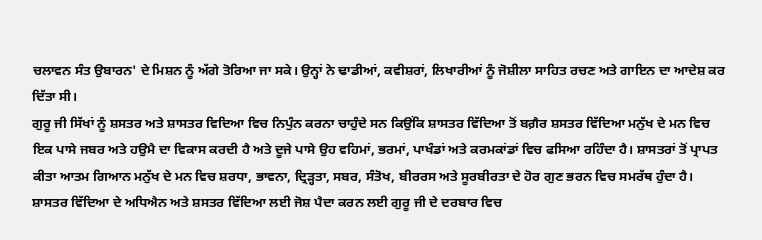ਚਲਾਵਨ ਸੰਤ ਉਬਾਰਨ' ਦੇ ਮਿਸ਼ਨ ਨੂੰ ਅੱਗੇ ਤੋਰਿਆ ਜਾ ਸਕੇ। ਉਨ੍ਹਾਂ ਨੇ ਢਾਡੀਆਂ, ਕਵੀਸ਼ਰਾਂ, ਲਿਖਾਰੀਆਂ ਨੂੰ ਜੋਸ਼ੀਲਾ ਸਾਹਿਤ ਰਚਣ ਅਤੇ ਗਾਇਨ ਦਾ ਆਦੇਸ਼ ਕਰ ਦਿੱਤਾ ਸੀ।
ਗੁਰੂ ਜੀ ਸਿੱਖਾਂ ਨੂੰ ਸ਼ਸਤਰ ਅਤੇ ਸ਼ਾਸਤਰ ਵਿਦਿਆ ਵਿਚ ਨਿਪੁੰਨ ਕਰਨਾ ਚਾਹੁੰਦੇ ਸਨ ਕਿਉਂਕਿ ਸ਼ਾਸਤਰ ਵਿੱਦਿਆ ਤੋਂ ਬਗ਼ੈਰ ਸ਼ਸਤਰ ਵਿੱਦਿਆ ਮਨੁੱਖ ਦੇ ਮਨ ਵਿਚ ਇਕ ਪਾਸੇ ਜਬਰ ਅਤੇ ਹਉਮੈ ਦਾ ਵਿਕਾਸ ਕਰਦੀ ਹੈ ਅਤੇ ਦੂਜੇ ਪਾਸੇ ਉਹ ਵਹਿਮਾਂ, ਭਰਮਾਂ, ਪਾਖੰਡਾਂ ਅਤੇ ਕਰਮਕਾਂਡਾਂ ਵਿਚ ਫਸਿਆ ਰਹਿੰਦਾ ਹੈ। ਸ਼ਾਸਤਰਾਂ ਤੋਂ ਪ੍ਰਾਪਤ ਕੀਤਾ ਆਤਮ ਗਿਆਨ ਮਨੁੱਖ ਦੇ ਮਨ ਵਿਚ ਸ਼ਰਧਾ, ਭਾਵਨਾ, ਦ੍ਰਿੜ੍ਹਤਾ, ਸਬਰ, ਸੰਤੋਖ, ਬੀਰਰਸ ਅਤੇ ਸੂਰਬੀਰਤਾ ਦੇ ਹੋਰ ਗੁਣ ਭਰਨ ਵਿਚ ਸਮਰੱਥ ਹੁੰਦਾ ਹੈ।
ਸ਼ਾਸਤਰ ਵਿੱਦਿਆ ਦੇ ਅਧਿਐਨ ਅਤੇ ਸ਼ਸਤਰ ਵਿੱਦਿਆ ਲਈ ਜੋਸ਼ ਪੈਦਾ ਕਰਨ ਲਈ ਗੁਰੂ ਜੀ ਦੇ ਦਰਬਾਰ ਵਿਚ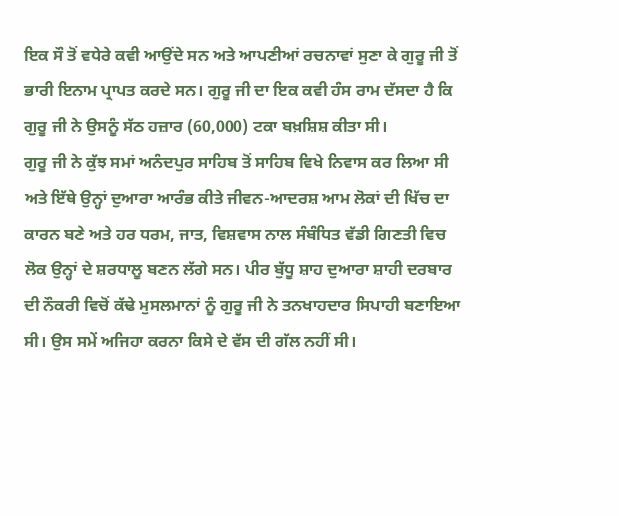ਇਕ ਸੌ ਤੋਂ ਵਧੇਰੇ ਕਵੀ ਆਉਂਦੇ ਸਨ ਅਤੇ ਆਪਣੀਆਂ ਰਚਨਾਵਾਂ ਸੁਣਾ ਕੇ ਗੁਰੂ ਜੀ ਤੋਂ ਭਾਰੀ ਇਨਾਮ ਪ੍ਰਾਪਤ ਕਰਦੇ ਸਨ। ਗੁਰੂ ਜੀ ਦਾ ਇਕ ਕਵੀ ਹੰਸ ਰਾਮ ਦੱਸਦਾ ਹੈ ਕਿ ਗੁਰੂ ਜੀ ਨੇ ਉਸਨੂੰ ਸੱਠ ਹਜ਼ਾਰ (60,000) ਟਕਾ ਬਖ਼ਸ਼ਿਸ਼ ਕੀਤਾ ਸੀ।
ਗੁਰੂ ਜੀ ਨੇ ਕੁੱਝ ਸਮਾਂ ਅਨੰਦਪੁਰ ਸਾਹਿਬ ਤੋਂ ਸਾਹਿਬ ਵਿਖੇ ਨਿਵਾਸ ਕਰ ਲਿਆ ਸੀ ਅਤੇ ਇੱਥੇ ਉਨ੍ਹਾਂ ਦੁਆਰਾ ਆਰੰਭ ਕੀਤੇ ਜੀਵਨ-ਆਦਰਸ਼ ਆਮ ਲੋਕਾਂ ਦੀ ਖਿੱਚ ਦਾ ਕਾਰਨ ਬਣੇ ਅਤੇ ਹਰ ਧਰਮ, ਜਾਤ, ਵਿਸ਼ਵਾਸ ਨਾਲ ਸੰਬੰਧਿਤ ਵੱਡੀ ਗਿਣਤੀ ਵਿਚ ਲੋਕ ਉਨ੍ਹਾਂ ਦੇ ਸ਼ਰਧਾਲੂ ਬਣਨ ਲੱਗੇ ਸਨ। ਪੀਰ ਬੁੱਧੂ ਸ਼ਾਹ ਦੁਆਰਾ ਸ਼ਾਹੀ ਦਰਬਾਰ ਦੀ ਨੌਕਰੀ ਵਿਚੋਂ ਕੱਢੇ ਮੁਸਲਮਾਨਾਂ ਨੂੰ ਗੁਰੂ ਜੀ ਨੇ ਤਨਖਾਹਦਾਰ ਸਿਪਾਹੀ ਬਣਾਇਆ ਸੀ। ਉਸ ਸਮੇਂ ਅਜਿਹਾ ਕਰਨਾ ਕਿਸੇ ਦੇ ਵੱਸ ਦੀ ਗੱਲ ਨਹੀਂ ਸੀ।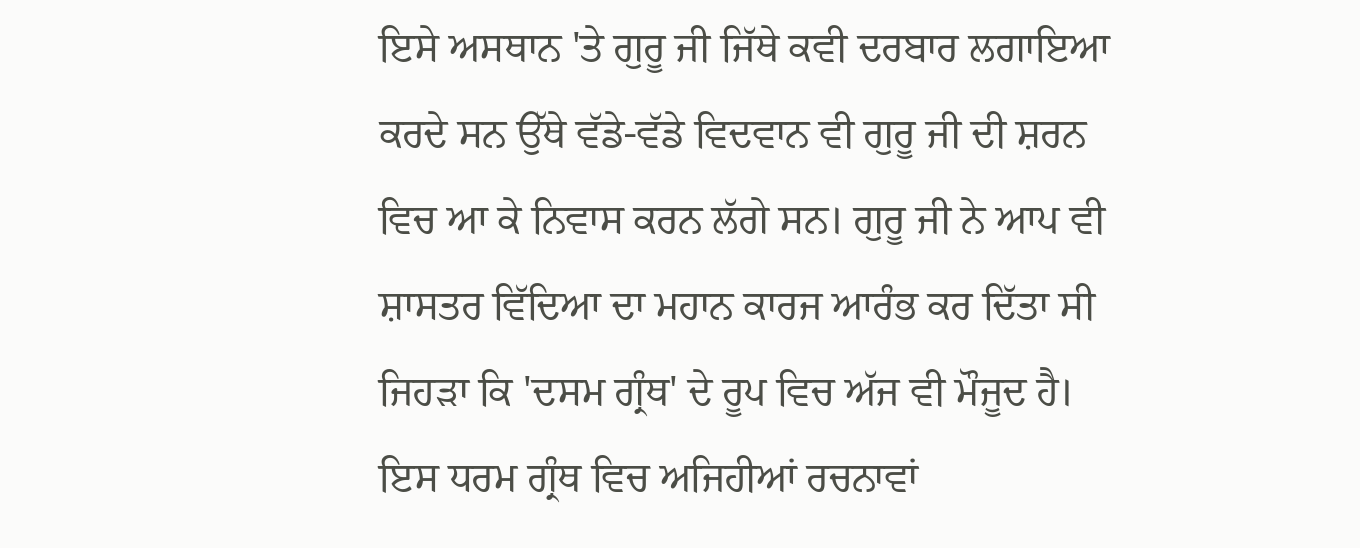ਇਸੇ ਅਸਥਾਨ 'ਤੇ ਗੁਰੂ ਜੀ ਜਿੱਥੇ ਕਵੀ ਦਰਬਾਰ ਲਗਾਇਆ ਕਰਦੇ ਸਨ ਉੱਥੇ ਵੱਡੇ-ਵੱਡੇ ਵਿਦਵਾਨ ਵੀ ਗੁਰੂ ਜੀ ਦੀ ਸ਼ਰਨ ਵਿਚ ਆ ਕੇ ਨਿਵਾਸ ਕਰਨ ਲੱਗੇ ਸਨ। ਗੁਰੂ ਜੀ ਨੇ ਆਪ ਵੀ ਸ਼ਾਸਤਰ ਵਿੱਦਿਆ ਦਾ ਮਹਾਨ ਕਾਰਜ ਆਰੰਭ ਕਰ ਦਿੱਤਾ ਸੀ ਜਿਹੜਾ ਕਿ 'ਦਸਮ ਗ੍ਰੰਥ' ਦੇ ਰੂਪ ਵਿਚ ਅੱਜ ਵੀ ਮੌਜੂਦ ਹੈ। ਇਸ ਧਰਮ ਗ੍ਰੰਥ ਵਿਚ ਅਜਿਹੀਆਂ ਰਚਨਾਵਾਂ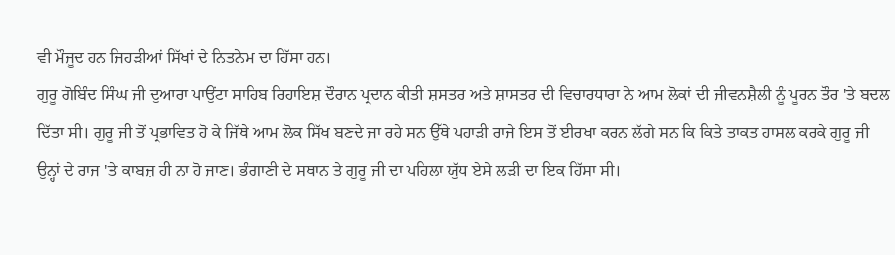ਵੀ ਮੌਜੂਦ ਹਨ ਜਿਹੜੀਆਂ ਸਿੱਖਾਂ ਦੇ ਨਿਤਨੇਮ ਦਾ ਹਿੱਸਾ ਹਨ।
ਗੁਰੂ ਗੋਬਿੰਦ ਸਿੰਘ ਜੀ ਦੁਆਰਾ ਪਾਉਂਟਾ ਸਾਹਿਬ ਰਿਹਾਇਸ਼ ਦੌਰਾਨ ਪ੍ਰਦਾਨ ਕੀਤੀ ਸ਼ਸਤਰ ਅਤੇ ਸ਼ਾਸਤਰ ਦੀ ਵਿਚਾਰਧਾਰਾ ਨੇ ਆਮ ਲੋਕਾਂ ਦੀ ਜੀਵਨਸ਼ੈਲੀ ਨੂੰ ਪੂਰਨ ਤੌਰ 'ਤੇ ਬਦਲ ਦਿੱਤਾ ਸੀ। ਗੁਰੂ ਜੀ ਤੋਂ ਪ੍ਰਭਾਵਿਤ ਹੋ ਕੇ ਜਿੱਥੇ ਆਮ ਲੋਕ ਸਿੱਖ ਬਣਦੇ ਜਾ ਰਹੇ ਸਨ ਉੱਥੇ ਪਹਾੜੀ ਰਾਜੇ ਇਸ ਤੋਂ ਈਰਖਾ ਕਰਨ ਲੱਗੇ ਸਨ ਕਿ ਕਿਤੇ ਤਾਕਤ ਹਾਸਲ ਕਰਕੇ ਗੁਰੂ ਜੀ ਉਨ੍ਹਾਂ ਦੇ ਰਾਜ 'ਤੇ ਕਾਬਜ਼ ਹੀ ਨਾ ਹੋ ਜਾਣ। ਭੰਗਾਣੀ ਦੇ ਸਥਾਨ ਤੇ ਗੁਰੂ ਜੀ ਦਾ ਪਹਿਲਾ ਯੁੱਧ ਏਸੇ ਲੜੀ ਦਾ ਇਕ ਹਿੱਸਾ ਸੀ।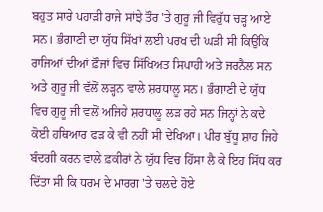ਬਹੁਤ ਸਾਰੇ ਪਹਾੜੀ ਰਾਜੇ ਸਾਂਝੇ ਤੌਰ 'ਤੇ ਗੁਰੂ ਜੀ ਵਿਰੁੱਧ ਚੜ੍ਹ ਆਏ ਸਨ। ਭੰਗਾਣੀ ਦਾ ਯੁੱਧ ਸਿੱਖਾਂ ਲਈ ਪਰਖ ਦੀ ਘੜੀ ਸੀ ਕਿਉਂਕਿ ਰਾਜਿਆਂ ਦੀਆਂ ਫ਼ੌਜਾਂ ਵਿਚ ਸਿੱਖਿਅਤ ਸਿਪਾਹੀ ਅਤੇ ਜਰਨੈਲ ਸਨ ਅਤੇ ਗੁਰੂ ਜੀ ਵੱਲੋਂ ਲੜ੍ਹਨ ਵਾਲੇ ਸ਼ਰਧਾਲੂ ਸਨ। ਭੰਗਾਣੀ ਦੇ ਯੁੱਧ ਵਿਚ ਗੁਰੂ ਜੀ ਵਲੋਂ ਅਜਿਹੇ ਸ਼ਰਧਾਲੂ ਲੜ ਰਹੇ ਸਨ ਜਿਨ੍ਹਾਂ ਨੇ ਕਦੇ ਕੋਈ ਹਥਿਆਰ ਫੜ ਕੇ ਵੀ ਨਹੀਂ ਸੀ ਦੇਖਿਆ। ਪੀਰ ਬੁੱਧੂ ਸ਼ਾਹ ਜਿਹੇ ਬੰਦਗੀ ਕਰਨ ਵਾਲੇ ਫ਼ਕੀਰਾਂ ਨੇ ਯੁੱਧ ਵਿਚ ਹਿੱਸਾ ਲੈ ਕੇ ਇਹ ਸਿੱਧ ਕਰ ਦਿੱਤਾ ਸੀ ਕਿ ਧਰਮ ਦੇ ਮਾਰਗ 'ਤੇ ਚਲਦੇ ਹੋਏ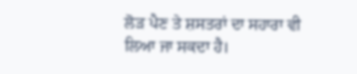ਲੋੜ ਪੈਣ ਤੇ ਸ਼ਸਤਰਾਂ ਦਾ ਸਹਾਰਾ ਵੀ ਲਿਆ ਜਾ ਸਕਦਾ ਹੈ।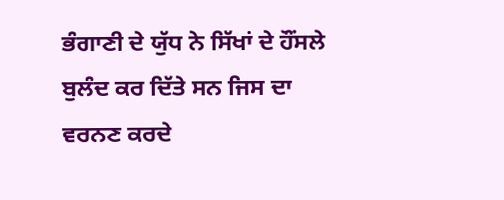ਭੰਗਾਣੀ ਦੇ ਯੁੱਧ ਨੇ ਸਿੱਖਾਂ ਦੇ ਹੌਂਸਲੇ ਬੁਲੰਦ ਕਰ ਦਿੱਤੇ ਸਨ ਜਿਸ ਦਾ ਵਰਨਣ ਕਰਦੇ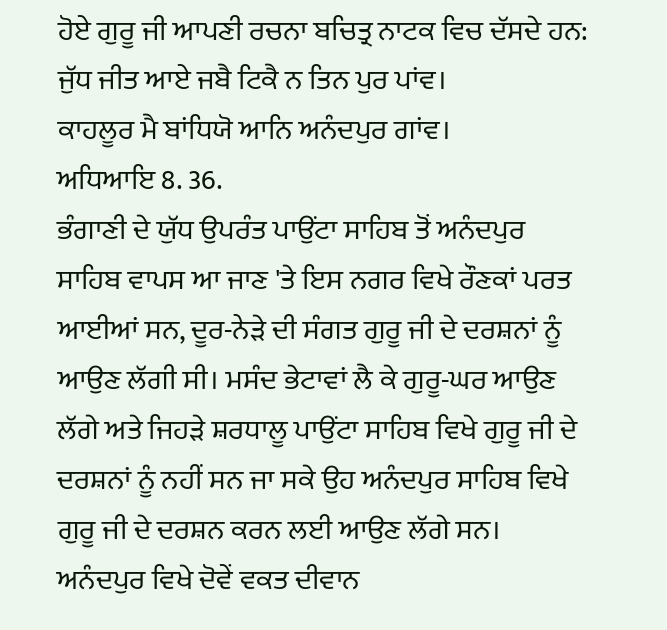ਹੋਏ ਗੁਰੂ ਜੀ ਆਪਣੀ ਰਚਨਾ ਬਚਿਤ੍ਰ ਨਾਟਕ ਵਿਚ ਦੱਸਦੇ ਹਨ:
ਜੁੱਧ ਜੀਤ ਆਏ ਜਬੈ ਟਿਕੈ ਨ ਤਿਨ ਪੁਰ ਪਾਂਵ।
ਕਾਹਲੂਰ ਮੈ ਬਾਂਧਿਯੋ ਆਨਿ ਅਨੰਦਪੁਰ ਗਾਂਵ।
ਅਧਿਆਇ 8. 36.
ਭੰਗਾਣੀ ਦੇ ਯੁੱਧ ਉਪਰੰਤ ਪਾਉਂਟਾ ਸਾਹਿਬ ਤੋਂ ਅਨੰਦਪੁਰ ਸਾਹਿਬ ਵਾਪਸ ਆ ਜਾਣ 'ਤੇ ਇਸ ਨਗਰ ਵਿਖੇ ਰੌਣਕਾਂ ਪਰਤ ਆਈਆਂ ਸਨ, ਦੂਰ-ਨੇੜੇ ਦੀ ਸੰਗਤ ਗੁਰੂ ਜੀ ਦੇ ਦਰਸ਼ਨਾਂ ਨੂੰ ਆਉਣ ਲੱਗੀ ਸੀ। ਮਸੰਦ ਭੇਟਾਵਾਂ ਲੈ ਕੇ ਗੁਰੂ-ਘਰ ਆਉਣ ਲੱਗੇ ਅਤੇ ਜਿਹੜੇ ਸ਼ਰਧਾਲੂ ਪਾਉਂਟਾ ਸਾਹਿਬ ਵਿਖੇ ਗੁਰੂ ਜੀ ਦੇ ਦਰਸ਼ਨਾਂ ਨੂੰ ਨਹੀਂ ਸਨ ਜਾ ਸਕੇ ਉਹ ਅਨੰਦਪੁਰ ਸਾਹਿਬ ਵਿਖੇ ਗੁਰੂ ਜੀ ਦੇ ਦਰਸ਼ਨ ਕਰਨ ਲਈ ਆਉਣ ਲੱਗੇ ਸਨ। ਅਨੰਦਪੁਰ ਵਿਖੇ ਦੋਵੇਂ ਵਕਤ ਦੀਵਾਨ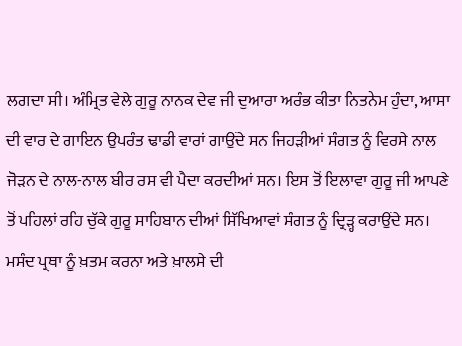ਲਗਦਾ ਸੀ। ਅੰਮ੍ਰਿਤ ਵੇਲੇ ਗੁਰੂ ਨਾਨਕ ਦੇਵ ਜੀ ਦੁਆਰਾ ਅਰੰਭ ਕੀਤਾ ਨਿਤਨੇਮ ਹੁੰਦਾ, ਆਸਾ ਦੀ ਵਾਰ ਦੇ ਗਾਇਨ ਉਪਰੰਤ ਢਾਡੀ ਵਾਰਾਂ ਗਾਉਂਦੇ ਸਨ ਜਿਹੜੀਆਂ ਸੰਗਤ ਨੂੰ ਵਿਰਸੇ ਨਾਲ ਜੋੜਨ ਦੇ ਨਾਲ-ਨਾਲ ਬੀਰ ਰਸ ਵੀ ਪੈਦਾ ਕਰਦੀਆਂ ਸਨ। ਇਸ ਤੋਂ ਇਲਾਵਾ ਗੁਰੂ ਜੀ ਆਪਣੇ ਤੋਂ ਪਹਿਲਾਂ ਰਹਿ ਚੁੱਕੇ ਗੁਰੂ ਸਾਹਿਬਾਨ ਦੀਆਂ ਸਿੱਖਿਆਵਾਂ ਸੰਗਤ ਨੂੰ ਦ੍ਰਿੜ੍ਹ ਕਰਾਉਂਦੇ ਸਨ। ਮਸੰਦ ਪ੍ਰਥਾ ਨੂੰ ਖ਼ਤਮ ਕਰਨਾ ਅਤੇ ਖ਼ਾਲਸੇ ਦੀ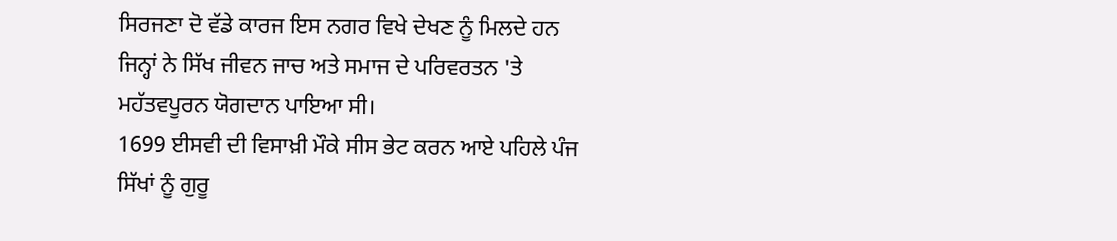ਸਿਰਜਣਾ ਦੋ ਵੱਡੇ ਕਾਰਜ ਇਸ ਨਗਰ ਵਿਖੇ ਦੇਖਣ ਨੂੰ ਮਿਲਦੇ ਹਨ ਜਿਨ੍ਹਾਂ ਨੇ ਸਿੱਖ ਜੀਵਨ ਜਾਚ ਅਤੇ ਸਮਾਜ ਦੇ ਪਰਿਵਰਤਨ 'ਤੇ ਮਹੱਤਵਪੂਰਨ ਯੋਗਦਾਨ ਪਾਇਆ ਸੀ।
1699 ਈਸਵੀ ਦੀ ਵਿਸਾਖ਼ੀ ਮੌਕੇ ਸੀਸ ਭੇਟ ਕਰਨ ਆਏ ਪਹਿਲੇ ਪੰਜ ਸਿੱਖਾਂ ਨੂੰ ਗੁਰੂ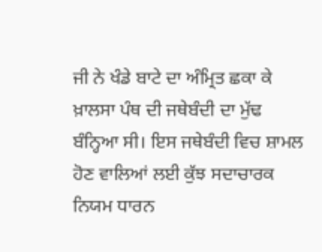ਜੀ ਨੇ ਖੰਡੇ ਬਾਟੇ ਦਾ ਅੰਮ੍ਰਿਤ ਛਕਾ ਕੇ ਖ਼ਾਲਸਾ ਪੰਥ ਦੀ ਜਥੇਬੰਦੀ ਦਾ ਮੁੱਢ ਬੰਨ੍ਹਿਆ ਸੀ। ਇਸ ਜਥੇਬੰਦੀ ਵਿਚ ਸ਼ਾਮਲ ਹੋਣ ਵਾਲਿਆਂ ਲਈ ਕੁੱਝ ਸਦਾਚਾਰਕ ਨਿਯਮ ਧਾਰਨ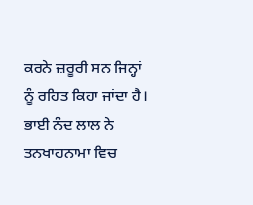ਕਰਨੇ ਜ਼ਰੂਰੀ ਸਨ ਜਿਨ੍ਹਾਂ ਨੂੰ ਰਹਿਤ ਕਿਹਾ ਜਾਂਦਾ ਹੈ। ਭਾਈ ਨੰਦ ਲਾਲ ਨੇ ਤਨਖਾਹਨਾਮਾ ਵਿਚ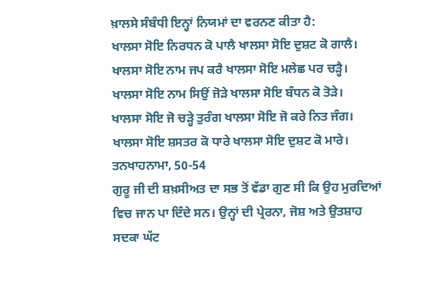ਖ਼ਾਲਸੇ ਸੰਬੰਧੀ ਇਨ੍ਹਾਂ ਨਿਯਮਾਂ ਦਾ ਵਰਨਣ ਕੀਤਾ ਹੈ:
ਖਾਲਸਾ ਸੋਇ ਨਿਰਧਨ ਕੋ ਪਾਲੈ ਖਾਲਸਾ ਸੋਇ ਦੁਸ਼ਟ ਕੋ ਗਾਲੈ।
ਖਾਲਸਾ ਸੋਇ ਨਾਮ ਜਪ ਕਰੈ ਖਾਲਸਾ ਸੋਇ ਮਲੇਛ ਪਰ ਚੜ੍ਹੈ।
ਖਾਲਸਾ ਸੋਇ ਨਾਮ ਸਿਉਂ ਜੋੜੇ ਖਾਲਸਾ ਸੋਇ ਬੰਧਨ ਕੋ ਤੋੜੇ।
ਖਾਲਸਾ ਸੋਇ ਜੋ ਚੜ੍ਹੇ ਤੁਰੰਗ ਖਾਲਸਾ ਸੋਇ ਜੋ ਕਰੇ ਨਿਤ ਜੰਗ।
ਖਾਲਸਾ ਸੋਇ ਸ਼ਸਤਰ ਕੋ ਧਾਰੇ ਖਾਲਸਾ ਸੋਇ ਦੁਸ਼ਟ ਕੋ ਮਾਰੇ।
ਤਨਖਾਹਨਾਮਾ, 50-54
ਗੁਰੂ ਜੀ ਦੀ ਸ਼ਖ਼ਸੀਅਤ ਦਾ ਸਭ ਤੋਂ ਵੱਡਾ ਗੁਣ ਸੀ ਕਿ ਉਹ ਮੁਰਦਿਆਂ ਵਿਚ ਜਾਨ ਪਾ ਦਿੰਦੇ ਸਨ। ਉਨ੍ਹਾਂ ਦੀ ਪ੍ਰੇਰਨਾ, ਜੋਸ਼ ਅਤੇ ਉਤਸ਼ਾਹ ਸਦਕਾ ਘੱਟ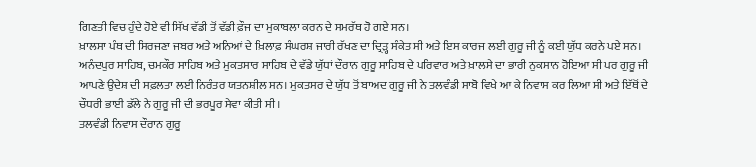ਗਿਣਤੀ ਵਿਚ ਹੁੰਦੇ ਹੋਏ ਵੀ ਸਿੱਖ ਵੱਡੀ ਤੋਂ ਵੱਡੀ ਫ਼ੌਜ ਦਾ ਮੁਕਾਬਲਾ ਕਰਨ ਦੇ ਸਮਰੱਥ ਹੋ ਗਏ ਸਨ।
ਖ਼ਾਲਸਾ ਪੰਥ ਦੀ ਸਿਰਜਣਾ ਜਬਰ ਅਤੇ ਅਨਿਆਂ ਦੇ ਖ਼ਿਲਾਫ਼ ਸੰਘਰਸ਼ ਜਾਰੀ ਰੱਖਣ ਦਾ ਦ੍ਰਿੜ੍ਹ ਸੰਕੇਤ ਸੀ ਅਤੇ ਇਸ ਕਾਰਜ ਲਈ ਗੁਰੂ ਜੀ ਨੂੰ ਕਈ ਯੁੱਧ ਕਰਨੇ ਪਏ ਸਨ। ਅਨੰਦਪੁਰ ਸਾਹਿਬ, ਚਮਕੌਰ ਸਾਹਿਬ ਅਤੇ ਮੁਕਤਸਾਰ ਸਾਹਿਬ ਦੇ ਵੱਡੇ ਯੁੱਧਾਂ ਦੌਰਾਨ ਗੁਰੂ ਸਾਹਿਬ ਦੇ ਪਰਿਵਾਰ ਅਤੇ ਖ਼ਾਲਸੇ ਦਾ ਭਾਰੀ ਨੁਕਸਾਨ ਹੋਇਆ ਸੀ ਪਰ ਗੁਰੂ ਜੀ ਆਪਣੇ ਉਦੇਸ਼ ਦੀ ਸਫ਼ਲਤਾ ਲਈ ਨਿਰੰਤਰ ਯਤਨਸ਼ੀਲ ਸਨ। ਮੁਕਤਸਰ ਦੇ ਯੁੱਧ ਤੋਂ ਬਾਅਦ ਗੁਰੂ ਜੀ ਨੇ ਤਲਵੰਡੀ ਸਾਬੋ ਵਿਖੇ ਆ ਕੇ ਨਿਵਾਸ ਕਰ ਲਿਆ ਸੀ ਅਤੇ ਇੱਥੋਂ ਦੇ ਚੌਧਰੀ ਭਾਈ ਡੱਲੇ ਨੇ ਗੁਰੂ ਜੀ ਦੀ ਭਰਪੂਰ ਸੇਵਾ ਕੀਤੀ ਸੀ।
ਤਲਵੰਡੀ ਨਿਵਾਸ ਦੌਰਾਨ ਗੁਰੂ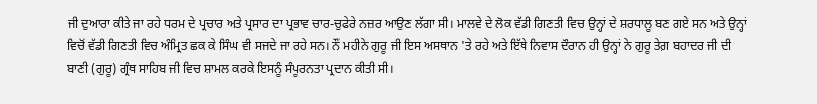ਜੀ ਦੁਆਰਾ ਕੀਤੇ ਜਾ ਰਹੇ ਧਰਮ ਦੇ ਪ੍ਰਚਾਰ ਅਤੇ ਪ੍ਰਸਾਰ ਦਾ ਪ੍ਰਭਾਵ ਚਾਰ-ਚੁਫੇਰੇ ਨਜ਼ਰ ਆਉਣ ਲੱਗਾ ਸੀ। ਮਾਲਵੇ ਦੇ ਲੋਕ ਵੱਡੀ ਗਿਣਤੀ ਵਿਚ ਉਨ੍ਹਾਂ ਦੇ ਸ਼ਰਧਾਲੂ ਬਣ ਗਏ ਸਨ ਅਤੇ ਉਨ੍ਹਾਂ ਵਿਚੋਂ ਵੱਡੀ ਗਿਣਤੀ ਵਿਚ ਅੰਮ੍ਰਿਤ ਛਕ ਕੇ ਸਿੰਘ ਵੀ ਸਜਦੇ ਜਾ ਰਹੇ ਸਨ। ਨੌਂ ਮਹੀਨੇ ਗੁਰੂ ਜੀ ਇਸ ਅਸਥਾਨ 'ਤੇ ਰਹੇ ਅਤੇ ਇੱਥੇ ਨਿਵਾਸ ਦੌਰਾਨ ਹੀ ਉਨ੍ਹਾਂ ਨੇ ਗੁਰੂ ਤੇਗ਼ ਬਹਾਦਰ ਜੀ ਦੀ ਬਾਣੀ (ਗੁਰੂ) ਗ੍ਰੰਥ ਸਾਹਿਬ ਜੀ ਵਿਚ ਸ਼ਾਮਲ ਕਰਕੇ ਇਸਨੂੰ ਸੰਪੂਰਨਤਾ ਪ੍ਰਦਾਨ ਕੀਤੀ ਸੀ।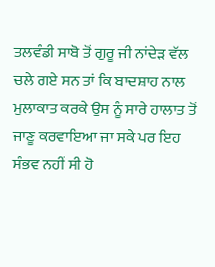ਤਲਵੰਡੀ ਸਾਬੋ ਤੋਂ ਗੁਰੂ ਜੀ ਨਾਂਦੇੜ ਵੱਲ ਚਲੇ ਗਏ ਸਨ ਤਾਂ ਕਿ ਬਾਦਸ਼ਾਹ ਨਾਲ ਮੁਲਾਕਾਤ ਕਰਕੇ ਉਸ ਨੂੰ ਸਾਰੇ ਹਾਲਾਤ ਤੋਂ ਜਾਣੂ ਕਰਵਾਇਆ ਜਾ ਸਕੇ ਪਰ ਇਹ ਸੰਭਵ ਨਹੀਂ ਸੀ ਹੋ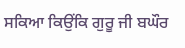ਸਕਿਆ ਕਿਉਂਕਿ ਗੁਰੂ ਜੀ ਬਘੌਰ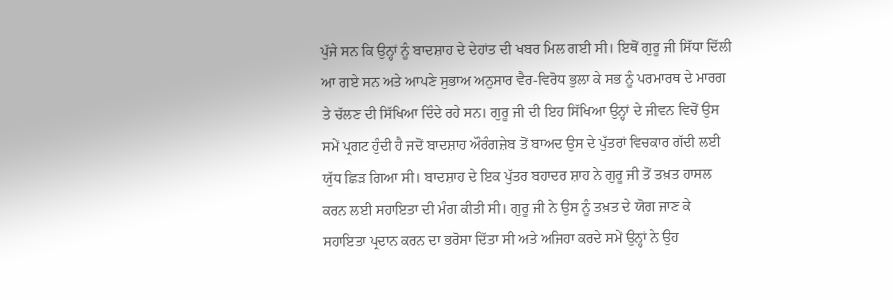ਪੁੱਜੇ ਸਨ ਕਿ ਉਨ੍ਹਾਂ ਨੂੰ ਬਾਦਸ਼ਾਹ ਦੇ ਦੇਹਾਂਤ ਦੀ ਖਬਰ ਮਿਲ ਗਈ ਸੀ। ਇਥੋਂ ਗੁਰੂ ਜੀ ਸਿੱਧਾ ਦਿੱਲੀ ਆ ਗਏ ਸਨ ਅਤੇ ਆਪਣੇ ਸੁਭਾਅ ਅਨੁਸਾਰ ਵੈਰ-ਵਿਰੋਧ ਭੁਲਾ ਕੇ ਸਭ ਨੂੰ ਪਰਮਾਰਥ ਦੇ ਮਾਰਗ ਤੇ ਚੱਲਣ ਦੀ ਸਿੱਖਿਆ ਦਿੰਦੇ ਰਹੇ ਸਨ। ਗੁਰੂ ਜੀ ਦੀ ਇਹ ਸਿੱਖਿਆ ਉਨ੍ਹਾਂ ਦੇ ਜੀਵਨ ਵਿਚੋਂ ਉਸ ਸਮੇਂ ਪ੍ਰਗਟ ਹੁੰਦੀ ਹੈ ਜਦੋਂ ਬਾਦਸ਼ਾਹ ਔਰੰਗਜ਼ੇਬ ਤੋਂ ਬਾਅਦ ਉਸ ਦੇ ਪੁੱਤਰਾਂ ਵਿਚਕਾਰ ਗੱਦੀ ਲਈ ਯੁੱਧ ਛਿੜ ਗਿਆ ਸੀ। ਬਾਦਸ਼ਾਹ ਦੇ ਇਕ ਪੁੱਤਰ ਬਹਾਦਰ ਸ਼ਾਹ ਨੇ ਗੁਰੂ ਜੀ ਤੋਂ ਤਖ਼ਤ ਹਾਸਲ ਕਰਨ ਲਈ ਸਹਾਇਤਾ ਦੀ ਮੰਗ ਕੀਤੀ ਸੀ। ਗੁਰੂ ਜੀ ਨੇ ਉਸ ਨੂੰ ਤਖ਼ਤ ਦੇ ਯੋਗ ਜਾਣ ਕੇ ਸਹਾਇਤਾ ਪ੍ਰਦਾਨ ਕਰਨ ਦਾ ਭਰੋਸਾ ਦਿੱਤਾ ਸੀ ਅਤੇ ਅਜਿਹਾ ਕਰਦੇ ਸਮੇਂ ਉਨ੍ਹਾਂ ਨੇ ਉਹ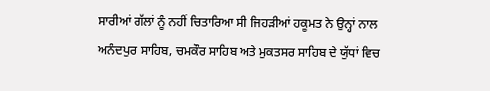ਸਾਰੀਆਂ ਗੱਲਾਂ ਨੂੰ ਨਹੀਂ ਚਿਤਾਰਿਆ ਸੀ ਜਿਹੜੀਆਂ ਹਕੂਮਤ ਨੇ ਉਨ੍ਹਾਂ ਨਾਲ ਅਨੰਦਪੁਰ ਸਾਹਿਬ, ਚਮਕੌਰ ਸਾਹਿਬ ਅਤੇ ਮੁਕਤਸਰ ਸਾਹਿਬ ਦੇ ਯੁੱਧਾਂ ਵਿਚ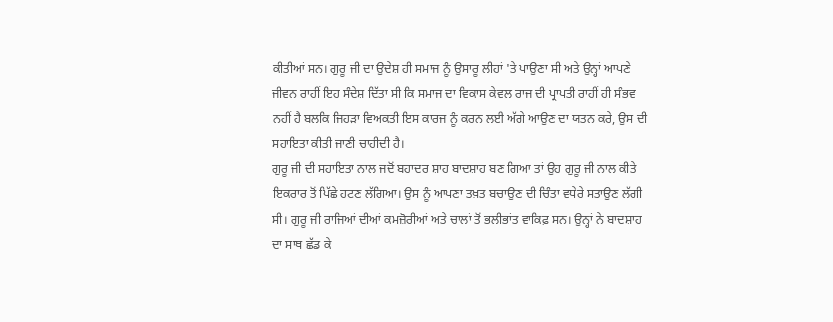ਕੀਤੀਆਂ ਸਨ। ਗੁਰੂ ਜੀ ਦਾ ਉਦੇਸ਼ ਹੀ ਸਮਾਜ ਨੂੰ ਉਸਾਰੂ ਲੀਹਾਂ 'ਤੇ ਪਾਉਣਾ ਸੀ ਅਤੇ ਉਨ੍ਹਾਂ ਆਪਣੇ ਜੀਵਨ ਰਾਹੀਂ ਇਹ ਸੰਦੇਸ਼ ਦਿੱਤਾ ਸੀ ਕਿ ਸਮਾਜ ਦਾ ਵਿਕਾਸ ਕੇਵਲ ਰਾਜ ਦੀ ਪ੍ਰਾਪਤੀ ਰਾਹੀਂ ਹੀ ਸੰਭਵ ਨਹੀਂ ਹੈ ਬਲਕਿ ਜਿਹੜਾ ਵਿਅਕਤੀ ਇਸ ਕਾਰਜ ਨੂੰ ਕਰਨ ਲਈ ਅੱਗੇ ਆਉਣ ਦਾ ਯਤਨ ਕਰੇ, ਉਸ ਦੀ ਸਹਾਇਤਾ ਕੀਤੀ ਜਾਣੀ ਚਾਹੀਦੀ ਹੈ।
ਗੁਰੂ ਜੀ ਦੀ ਸਹਾਇਤਾ ਨਾਲ ਜਦੋਂ ਬਹਾਦਰ ਸ਼ਾਹ ਬਾਦਸ਼ਾਹ ਬਣ ਗਿਆ ਤਾਂ ਉਹ ਗੁਰੂ ਜੀ ਨਾਲ ਕੀਤੇ ਇਕਰਾਰ ਤੋਂ ਪਿੱਛੇ ਹਟਣ ਲੱਗਿਆ। ਉਸ ਨੂੰ ਆਪਣਾ ਤਖ਼ਤ ਬਚਾਉਣ ਦੀ ਚਿੰਤਾ ਵਧੇਰੇ ਸਤਾਉਣ ਲੱਗੀ ਸੀ। ਗੁਰੂ ਜੀ ਰਾਜਿਆਂ ਦੀਆਂ ਕਮਜ਼ੋਰੀਆਂ ਅਤੇ ਚਾਲਾਂ ਤੋਂ ਭਲੀਭਾਂਤ ਵਾਕਿਫ਼ ਸਨ। ਉਨ੍ਹਾਂ ਨੇ ਬਾਦਸ਼ਾਹ ਦਾ ਸਾਥ ਛੱਡ ਕੇ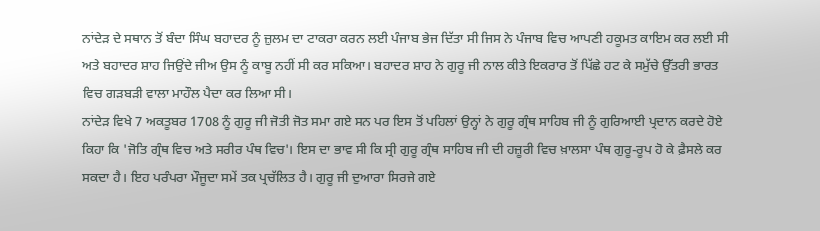ਨਾਂਦੇੜ ਦੇ ਸਥਾਨ ਤੋਂ ਬੰਦਾ ਸਿੰਘ ਬਹਾਦਰ ਨੂੰ ਜ਼ੁਲਮ ਦਾ ਟਾਕਰਾ ਕਰਨ ਲਈ ਪੰਜਾਬ ਭੇਜ ਦਿੱਤਾ ਸੀ ਜਿਸ ਨੇ ਪੰਜਾਬ ਵਿਚ ਆਪਣੀ ਹਕੂਮਤ ਕਾਇਮ ਕਰ ਲਈ ਸੀ ਅਤੇ ਬਹਾਦਰ ਸ਼ਾਹ ਜਿਉਂਦੇ ਜੀਅ ਉਸ ਨੂੰ ਕਾਬੂ ਨਹੀਂ ਸੀ ਕਰ ਸਕਿਆ। ਬਹਾਦਰ ਸ਼ਾਹ ਨੇ ਗੁਰੂ ਜੀ ਨਾਲ ਕੀਤੇ ਇਕਰਾਰ ਤੋਂ ਪਿੱਛੇ ਹਟ ਕੇ ਸਮੁੱਚੇ ਉੱਤਰੀ ਭਾਰਤ ਵਿਚ ਗੜਬੜੀ ਵਾਲਾ ਮਾਹੌਲ ਪੈਦਾ ਕਰ ਲਿਆ ਸੀ।
ਨਾਂਦੇੜ ਵਿਖੇ 7 ਅਕਤੂਬਰ 1708 ਨੂੰ ਗੁਰੂ ਜੀ ਜੋਤੀ ਜੋਤ ਸਮਾ ਗਏ ਸਨ ਪਰ ਇਸ ਤੋਂ ਪਹਿਲਾਂ ਉਨ੍ਹਾਂ ਨੇ ਗੁਰੂ ਗ੍ਰੰਥ ਸਾਹਿਬ ਜੀ ਨੂੰ ਗੁਰਿਆਈ ਪ੍ਰਦਾਨ ਕਰਦੇ ਹੋਏ ਕਿਹਾ ਕਿ 'ਜੋਤਿ ਗ੍ਰੰਥ ਵਿਚ ਅਤੇ ਸਰੀਰ ਪੰਥ ਵਿਚ'। ਇਸ ਦਾ ਭਾਵ ਸੀ ਕਿ ਸ੍ਰੀ ਗੁਰੂ ਗ੍ਰੰਥ ਸਾਹਿਬ ਜੀ ਦੀ ਹਜ਼ੂਰੀ ਵਿਚ ਖ਼ਾਲਸਾ ਪੰਥ ਗੁਰੂ-ਰੂਪ ਹੋ ਕੇ ਫ਼ੈਸਲੇ ਕਰ ਸਕਦਾ ਹੈ। ਇਹ ਪਰੰਪਰਾ ਮੌਜੂਦਾ ਸਮੇਂ ਤਕ ਪ੍ਰਚੱਲਿਤ ਹੈ। ਗੁਰੂ ਜੀ ਦੁਆਰਾ ਸਿਰਜੇ ਗਏ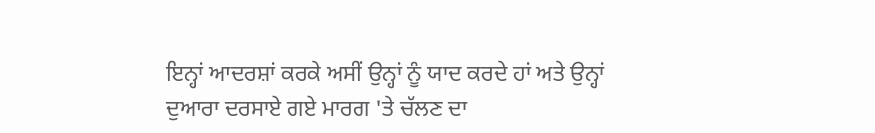ਇਨ੍ਹਾਂ ਆਦਰਸ਼ਾਂ ਕਰਕੇ ਅਸੀਂ ਉਨ੍ਹਾਂ ਨੂੰ ਯਾਦ ਕਰਦੇ ਹਾਂ ਅਤੇ ਉਨ੍ਹਾਂ ਦੁਆਰਾ ਦਰਸਾਏ ਗਏ ਮਾਰਗ 'ਤੇ ਚੱਲਣ ਦਾ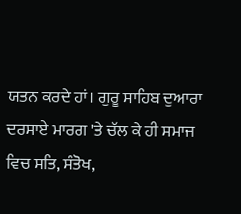ਯਤਨ ਕਰਦੇ ਹਾਂ। ਗੁਰੂ ਸਾਹਿਬ ਦੁਆਰਾ ਦਰਸਾਏ ਮਾਰਗ 'ਤੇ ਚੱਲ ਕੇ ਹੀ ਸਮਾਜ ਵਿਚ ਸਤਿ, ਸੰਤੋਖ,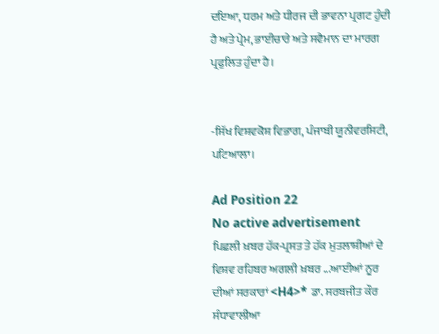ਦਇਆ, ਧਰਮ ਅਤੇ ਧੀਰਜ ਦੀ ਭਾਵਨਾ ਪ੍ਰਗਟ ਹੁੰਦੀ ਹੈ ਅਤੇ ਪ੍ਰੇਮ, ਭਾਈਚਾਰੇ ਅਤੇ ਸਵੈਮਾਨ ਦਾ ਮਾਰਗ ਪ੍ਰਫੁਲਿਤ ਹੁੰਦਾ ਹੈ।


-ਸਿੱਖ ਵਿਸ਼ਵਕੋਸ਼ ਵਿਭਾਗ, ਪੰਜਾਬੀ ਯੂਨੀਵਰਸਿਟੀ, ਪਟਿਆਲਾ।

Ad Position 22
No active advertisement
ਪਿਛਲੀ ਖ਼ਬਰ ਹੱਕ-ਪ੍ਰਸਤ ਤੇ ਹੱਕ ਮੁਤਲਾਸ਼ੀਆਂ ਦੇ ਵਿਸ਼ਵ ਰਹਿਬਰ ਅਗਲੀ ਖ਼ਬਰ ...ਆਈਆਂ ਨੂਰ ਦੀਆਂ ਸਰਕਾਰਾਂ <H4>* ਡਾ. ਸਰਬਜੀਤ ਕੌਰ ਸੰਧਾਵਾਲੀਆ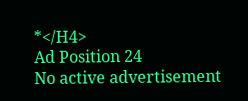*</H4>
Ad Position 24
No active advertisement